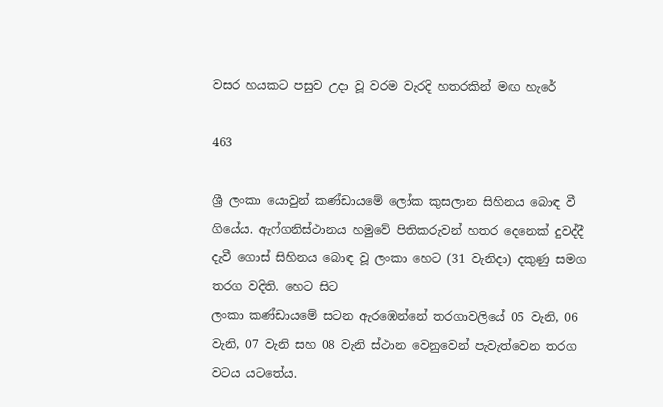වසර හයකට පසුව උදා වූ වරම වැරදි හතරකින් මඟ හැරේ

463

ශ්‍රී ලංකා යොවුන් කණ්ඩායමේ ලෝක කුසලාන සිහිනය බොඳ වී ගියේය. ඇෆ්ගනිස්ථානය හමුවේ පිතිකරුවන් හතර දෙනෙක් දුවද්දී දැවී ගොස් සිහිනය බොඳ වූ ලංකා හෙට (31 වැනිදා) දකුණු සමග තරග වදිති. හෙට සිට
ලංකා කණ්ඩායමේ සටන ඇරඹෙන්නේ තරගාවලියේ 05 වැනි, 06 වැනි, 07 වැනි සහ 08 වැනි ස්ථාන වෙනුවෙන් පැවැත්වෙන තරග වටය යටතේය.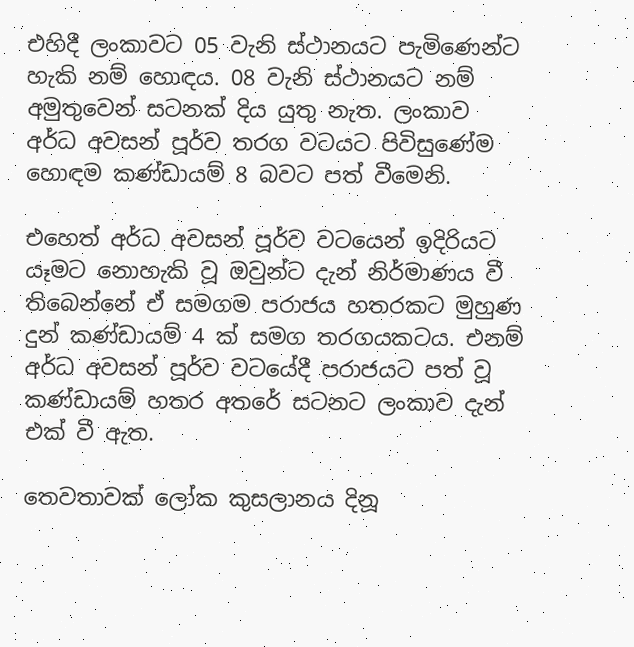එහිදී ලංකාවට 05 වැනි ස්ථානයට පැමිණෙන්ට හැකි නම් හොඳය. 08 වැනි ස්ථානයට නම් අමුතුවෙන් සටනක් දිය යුතු නැත. ලංකාව අර්ධ අවසන් පූර්ව තරග වටයට පිවිසුණේම හොඳම කණ්ඩායම් 8 බවට පත් වීමෙනි.

එහෙත් අර්ධ අවසන් පූර්ව වටයෙන් ඉදිරියට යෑමට නොහැකි වූ ඔවුන්ට දැන් නිර්මාණය වී තිබෙන්නේ ඒ සමගම පරාජය හතරකට මුහුණ දුන් කණ්ඩායම් 4 ක් සමග තරගයකටය. එනම් අර්ධ අවසන් පූර්ව වටයේදී පරාජයට පත් වූ කණ්ඩායම් හතර අතරේ සටනට ලංකාව දැන් එක් වී ඇත.

තෙවතාවක් ලෝක කුසලානය දිනූ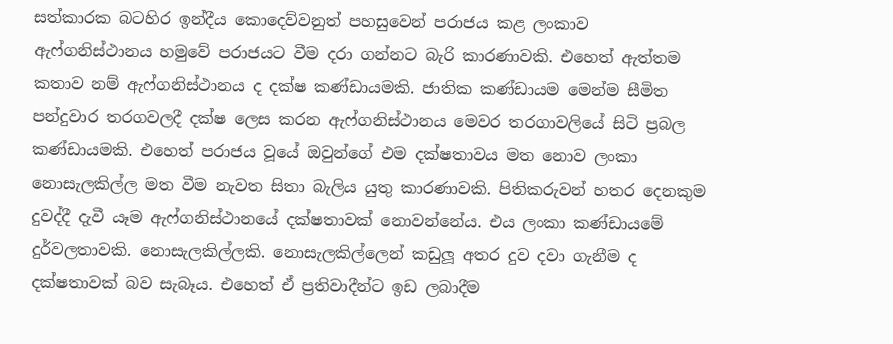සත්කාරක බටහිර ඉන්දීය කොදෙව්වනුත් පහසුවෙන් පරාජය කළ ලංකාව ඇෆ්ගනිස්ථානය හමුවේ පරාජයට වීම දරා ගන්නට බැරි කාරණාවකි. එහෙත් ඇත්තම කතාව නම් ඇෆ්ගනිස්ථානය ද දක්ෂ කණ්ඩායමකි. ජාතික කණ්ඩායම මෙන්ම සීමිත පන්දුවාර තරගවලදී දක්ෂ ලෙස කරන ඇෆ්ගනිස්ථානය මෙවර තරගාවලියේ සිටි ප්‍රබල කණ්ඩායමකි. එහෙත් පරාජය වූයේ ඔවුන්ගේ එම දක්ෂතාවය මත නොව ලංකා නොසැලකිල්ල මත වීම නැවත සිතා බැලිය යුතු කාරණාවකි. පිතිකරුවන් හතර දෙනකුම දුවද්දී දැවී යෑම ඇෆ්ගනිස්ථානයේ දක්ෂතාවක් නොවන්නේය. එය ලංකා කණ්ඩායමේ දුර්වලතාවකි. නොසැලකිල්ලකි. නොසැලකිල්ලෙන් කඩුලූ අතර දුව දවා ගැනීම ද දක්ෂතාවක් බව සැබෑය. එහෙත් ඒ ප්‍රතිවාදීන්ට ඉඩ ලබාදීම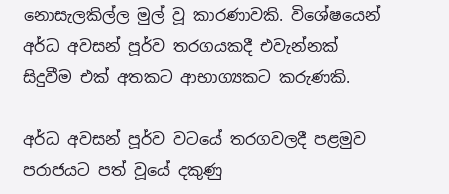නොසැලකිල්ල මුල් වූ කාරණාවකි. විශේෂයෙන් අර්ධ අවසන් පූර්ව තරගයකදී එවැන්නක් සිදුවීම එක් අතකට ආභාග්‍යකට කරුණකි.

අර්ධ අවසන් පූර්ව වටයේ තරගවලදී පළමුව පරාජයට පත් වූයේ දකුණු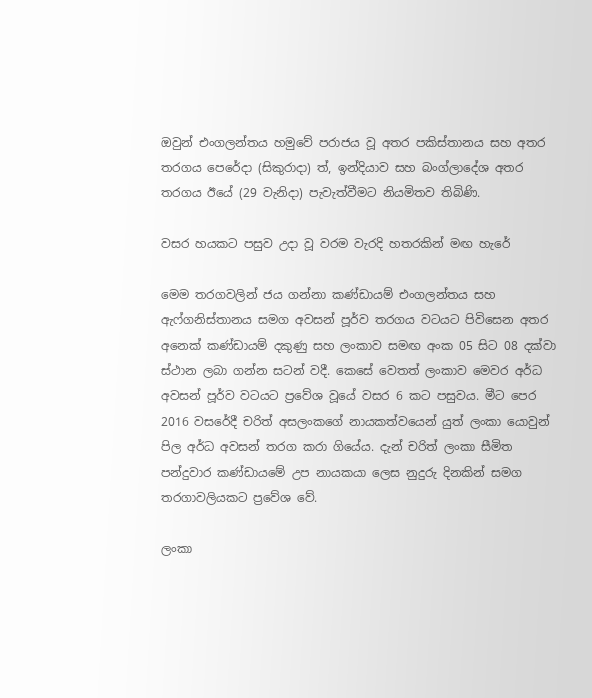ඔවුන් එංගලන්තය හමුවේ පරාජය වූ අතර පකිස්තානය සහ අතර තරගය පෙරේදා (සිකුරාදා) ත්, ඉන්දියාව සහ බංග්ලාදේශ අතර තරගය ඊයේ (29 වැනිදා) පැවැත්වීමට නියමිතව තිබිණි.

වසර හයකට පසුව උදා වූ වරම වැරදි හතරකින් මඟ හැරේ

මෙම තරගවලින් ජය ගන්නා කණ්ඩායම් එංගලන්තය සහ ඇෆ්ගනිස්තානය සමග අවසන් පූර්ව තරගය වටයට පිවිසෙන අතර අනෙක් කණ්ඩායම් දකුණු සහ ලංකාව සමඟ අංක 05 සිට 08 දක්වා ස්ථාන ලබා ගන්න සටන් වදී. කෙසේ වෙතත් ලංකාව මෙවර අර්ධ අවසන් පූර්ව වටයට ප්‍රවේශ වූයේ වසර 6 කට පසුවය. මීට පෙර 2016 වසරේදී චරිත් අසලංකගේ නායකත්වයෙන් යුත් ලංකා යොවුන් පිල අර්ධ අවසන් තරග කරා ගියේය. දැන් චරිත් ලංකා සීමිත පන්දුවාර කණ්ඩායමේ උප නායකයා ලෙස නුදුරු දිනකින් සමග තරගාවලියකට ප්‍රවේශ වේ.

ලංකා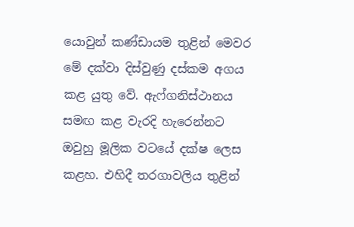යොවුන් කණ්ඩායම තුළින් මෙවර මේ දක්වා දිස්වුණු දස්කම අගය කළ යුතු වේ. ඇෆ්ගනිස්ථානය සමඟ කළ වැරදි හැරෙන්නට ඔවුහු මූලික වටයේ දක්ෂ ලෙස කළහ. එහිදී තරගාවලිය තුළින්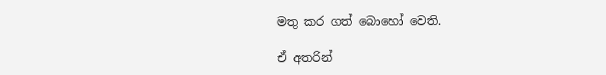මතු කර ගත් බොහෝ වෙති.

ඒ අතරින්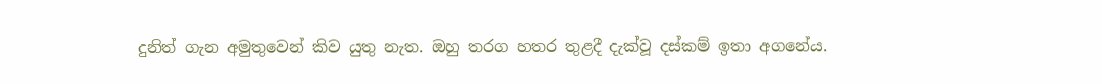දුනිත් ගැන අමුතුවෙන් කිව යුතු නැත. ඔහු තරග හතර තුළදී දැක්වූ දස්කම් ඉතා අගනේය.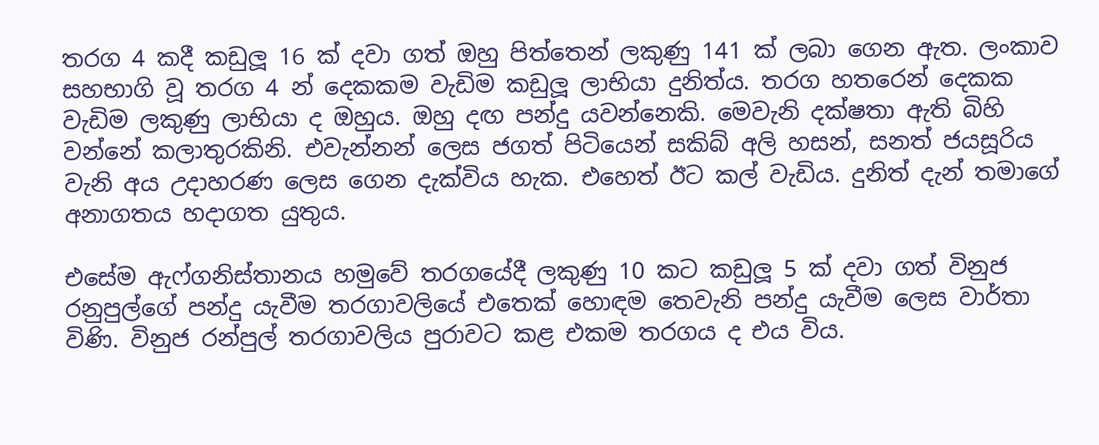තරග 4 කදී කඩුලූ 16 ක් දවා ගත් ඔහු පිත්තෙන් ලකුණු 141 ක් ලබා ගෙන ඇත. ලංකාව සහභාගි වූ තරග 4 න් දෙකකම වැඩිම කඩුලූ ලාභියා දුනිත්ය. තරග හතරෙන් දෙකක වැඩිම ලකුණු ලාභියා ද ඔහුය. ඔහු දඟ පන්දු යවන්නෙකි. මෙවැනි දක්ෂතා ඇති බිහි වන්නේ කලාතුරකිනි. එවැන්නන් ලෙස ජගත් පිටියෙන් සකිබ් අලි හසන්, සනත් ජයසූරිය වැනි අය උදාහරණ ලෙස ගෙන දැක්විය හැක. එහෙත් ඊට කල් වැඩිය. දුනිත් දැන් තමාගේ අනාගතය හදාගත යුතුය.

එසේම ඇෆ්ගනිස්තානය හමුවේ තරගයේදී ලකුණු 10 කට කඩුලූ 5 ක් දවා ගත් විනුජ රනුපුල්ගේ පන්දු යැවීම තරගාවලියේ එතෙක් හොඳම තෙවැනි පන්දු යැවීම ලෙස වාර්තා විණි. විනුජ රන්පුල් තරගාවලිය පුරාවට කළ එකම තරගය ද එය විය.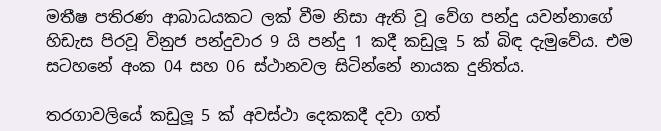මතීෂ පතිරණ ආබාධයකට ලක් වීම නිසා ඇති වූ වේග පන්දු යවන්නාගේ හිඩැස පිරවූ විනුජ පන්දුවාර 9 යි පන්දු 1 කදී කඩුලූ 5 ක් බිඳ දැමුවේය. එම සටහනේ අංක 04 සහ 06 ස්ථානවල සිටින්නේ නායක දුනිත්ය.

තරගාවලියේ කඩුලූ 5 ක් අවස්ථා දෙකකදී දවා ගත්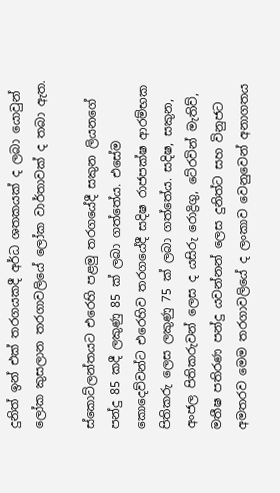දුනිත් ඉන් එක් තරගයකදී අර්ධ ශතකයක් ද ලබා යොවුන් ලෝක කුසලාන තරගාවලියේ ලෝක වාර්තාවක් ද තබා ඇත.

ස්කොට්ලන්තයට එරෙහි පළමු තරගයේදී සකුන ලියනගේ පන්දු 85 කදී ලකුණු 85 ක් ලබා ගත්තේය. එසේම කොදෙව්වන්ට එරෙහිව තරගයේදී සදිෂ රාජපක්ෂ ආරම්භක පිතිකරු ලෙස ලකුණු 75 ක් ලබා ගත්තේය. සදිෂ, සකුන, අංජල පිතිකරුවන් ලෙස ද යසිරු රොද්‍රිගු, ටේ‍රවින් මැතිව්, මතීෂ පතිරණ පන්දු යවන්නන් ලෙස දුනිත්ට සහ විනුජට අමතරව මෙම තරගාවලියේ ද ලංකාව වෙනුවෙන් අනාගතය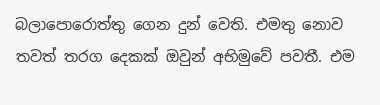බලාපොරොත්තු ගෙන දුන් වෙති. එමතු නොව තවත් තරග දෙකක් ඔවුන් අභිමුවේ පවතී. එම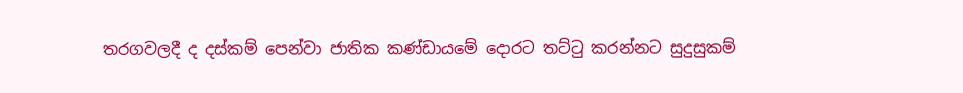තරගවලදී ද දස්කම් පෙන්වා ජාතික කණ්ඩායමේ දොරට තට්ටු කරන්නට සුදුසුකම්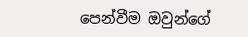පෙන්වීම ඔවුන්ගේ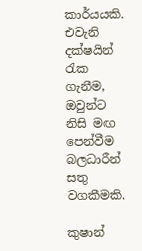කාර්යයකි. එවැනි දක්ෂයින් රැක ගැනීම, ඔවුන්ට නිසි මඟ පෙන්වීම බලධාරීන් සතු වගකීමකි.

කුෂාන්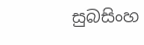සුබසිංහ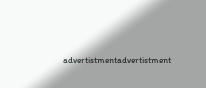advertistmentadvertistment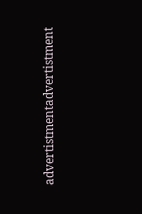advertistmentadvertistment